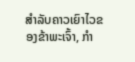ສຳລັບຄາວເຍົາໄວຂອງຂ້າພະເຈົ້າ, ກຳ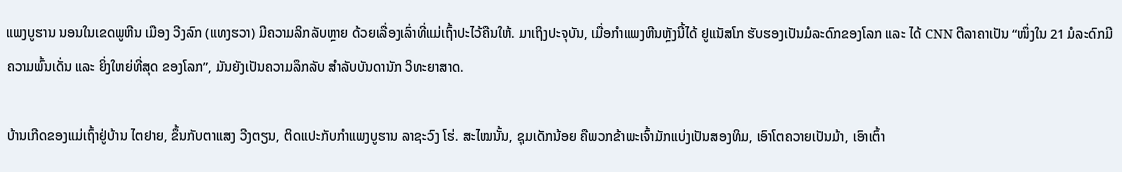ແພງບູຮານ ນອນໃນເຂດພູຫີນ ເມືອງ ວີງລົກ (ແທງຮວາ) ມີຄວາມລິກລັບຫຼາຍ ດ້ວຍເລື່ອງເລົ່າທີ່ແມ່ເຖົ້າປະໄວ້ຄືນໃຫ້. ມາເຖິງປະຈຸບັນ, ເມື່ອກຳແພງຫີນຫຼັງນີ້ໄດ້ ຢູແນັສໂກ ຮັບຮອງເປັນມໍລະດົກຂອງໂລກ ແລະ ໄດ້ CNN ຕີລາຄາເປັນ “ໜຶ່ງໃນ 21 ມໍລະດົກມີຄວາມພົ້ນເດັ່ນ ແລະ ຍິ່ງໃຫຍ່ທີ່ສຸດ ຂອງໂລກ”, ມັນຍັງເປັນຄວາມລຶກລັບ ສຳລັບບັນດານັກ ວິທະຍາສາດ.

ບ້ານເກີດຂອງແມ່ເຖົ້າຢູ່ບ້ານ ໄຕຢາຍ, ຂຶ້ນກັບຕາແສງ ວີງຕຽນ, ຕິດແປະກັບກຳແພງບູຮານ ລາຊະວົງ ໂຮ່. ສະໄໝນັ້ນ, ຊຸມເດັກນ້ອຍ ຄືພວກຂ້າພະເຈົ້າມັກແບ່ງເປັນສອງທິມ, ເອົາໂຕຄວາຍເປັນມ້າ, ເອົາເຕົ້າ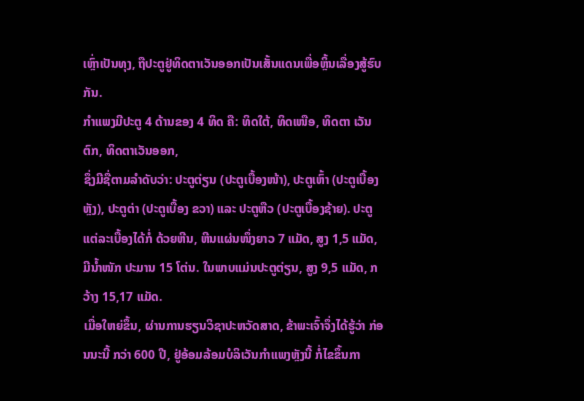ເຫຼົ່າເປັນທຸງ, ຖືປະຕູຢູ່ທິດຕາເວັນອອກເປັນເສັ້ນແດນເພື່ອຫຼິ້ນເລື່ອງສູ້ຮົບກັນ.
ກຳແພງມີປະຕູ 4 ດ້ານຂອງ 4 ທິດ ຄື: ທິດໃຕ້, ທິດເໜືອ, ທິດຕາ ເວັນຕົກ, ທິດຕາເວັນອອກ,
ຊຶ່ງມີຊື່ຕາມລຳດັບວ່າ: ປະຕູຕ່ຽນ (ປະຕູເບື້ອງໜ້າ), ປະຕູເຫົ້າ (ປະຕູເບື້ອງຫຼັງ), ປະຕູຕ່າ (ປະຕູເບື້ອງ ຂວາ) ແລະ ປະຕູຫືວ (ປະຕູເບື້ອງຊ້າຍ). ປະຕູແຕ່ລະເບື້ອງໄດ້ກໍ່ ດ້ວຍຫີນ, ຫີນແຜ່ນໜຶ່ງຍາວ 7 ແມັດ, ສູງ 1,5 ແມັດ, ມີນ້ຳໜັກ ປະມານ 15 ໂຕ່ນ. ໃນພາບແມ່ນປະຕູຕ່ຽນ, ສູງ 9,5 ແມັດ, ກວ້າງ 15,17 ແມັດ.
ເມື່ອໃຫຍ່ຂຶ້ນ, ຜ່ານການຮຽນວິຊາປະຫວັດສາດ, ຂ້າພະເຈົ້າຈຶ່ງໄດ້ຮູ້ວ່າ ກ່ອນນະນີ້ ກວ່າ 600 ປີ, ຢູ່ອ້ອມລ້ອມບໍລິເວັນກຳແພງຫຼັງນີ້ ກໍ່ໄຂຂຶ້ນກາ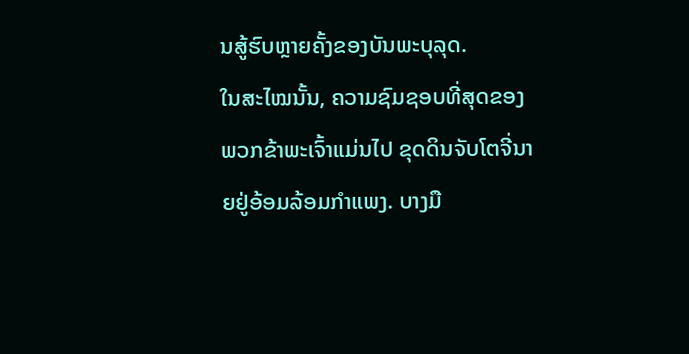ນສູ້ຮົບຫຼາຍຄັ້ງຂອງບັນພະບຸລຸດ.
ໃນສະໄໝນັ້ນ, ຄວາມຊົມຊອບທີ່ສຸດຂອງພວກຂ້າພະເຈົ້າແມ່ນໄປ ຂຸດດິນຈັບໂຕຈີ່ນາຍຢູ່ອ້ອມລ້ອມກຳແພງ. ບາງມື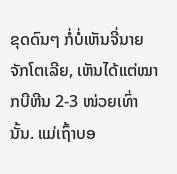ຂຸດດົນໆ ກໍ່ບໍ່ເຫັນຈີ່ນາຍຈັກໂຕເລີຍ, ເຫັນໄດ້ແຕ່ໝາກບີຫີນ 2-3 ໜ່ວຍເທົ່ານັ້ນ. ແມ່ເຖົ້າບອ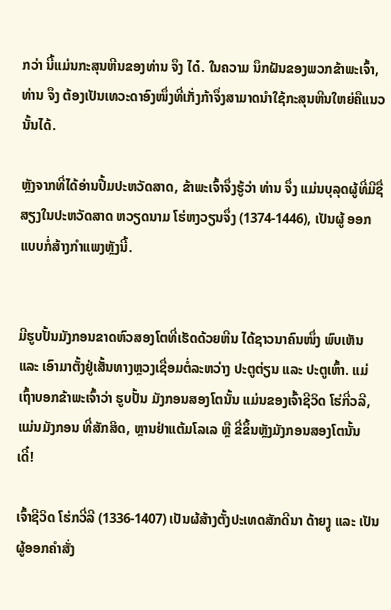ກວ່າ ນີ້ແມ່ນກະສຸນຫີນຂອງທ່ານ ຈຶງ ໄດ໋. ໃນຄວາມ ນຶກຝັນຂອງພວກຂ້າພະເຈົ້າ, ທ່ານ ຈຶງ ຕ້ອງເປັນເທວະດາອົງໜຶ່ງທີ່ເກັ່ງກ້າຈຶ່ງສາມາດນຳໃຊ້ກະສຸນຫີນໃຫຍ່ຄືແນວນັ້ນໄດ້.

ຫຼັງຈາກທີ່ໄດ້ອ່ານປື້ມປະຫວັດສາດ, ຂ້າພະເຈົ້າຈຶ່ງຮູ້ວ່າ ທ່ານ ຈຶ່ງ ແມ່ນບຸລຸດຜູ້ທີ່ມີຊື່ສຽງໃນປະຫວັດສາດ ຫວຽດນາມ ໂຮ່ຫງວຽນຈຶ່ງ (1374-1446), ເປັນຜູ້ ອອກແບບກໍ່ສ້າງກຳແພງຫຼັງນີ້.


ມີຮູບປັ້ນມັງກອນຂາດຫົວສອງໂຕທີ່ເຮັດດ້ວຍຫີນ ໄດ້ຊາວນາຄົນໜຶ່ງ ພົບເຫັນ ແລະ ເອົາມາຕັ້ງຢູ່ເສັ້ນທາງຫຼວງເຊື່ອມຕໍ່ລະຫວ່າງ ປະຕູຕ່ຽນ ແລະ ປະຕູເຫົ້າ. ແມ່ເຖົ້າບອກຂ້າພະເຈົ້າວ່າ ຮູບປັ້ນ ມັງກອນສອງໂຕນັ້ນ ແມ່ນຂອງເຈົ້າຊີວິດ ໂຮ່ກີ່ວລີ, ແມ່ນມັງກອນ ທີ່ສັກສິດ, ຫຼານຢ່າແຕ້ມໂລເລ ຫຼື ຂີ່ຂຶ້ນຫຼັງມັງກອນສອງໂຕນັ້ນ ເດີ໋!

ເຈົ້າຊີວິດ ໂຮ່ກວີ່ລີ (1336-1407) ເປັນຜ້ສ້າງຕັ້ງປະເທດສັກດີນາ ດ້າຍງູ ແລະ ເປັນຜູ້ອອກຄຳສັ່ງ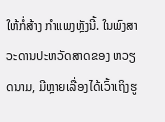ໃຫ້ກໍ່ສ້າງ ກຳແພງຫຼັງນີ້. ໃນພົງສາວະດານປະຫວັດສາດຂອງ ຫວຽດນາມ, ມີຫຼາຍເລື່ອງໄດ້ເວົ້າເຖິງຮູ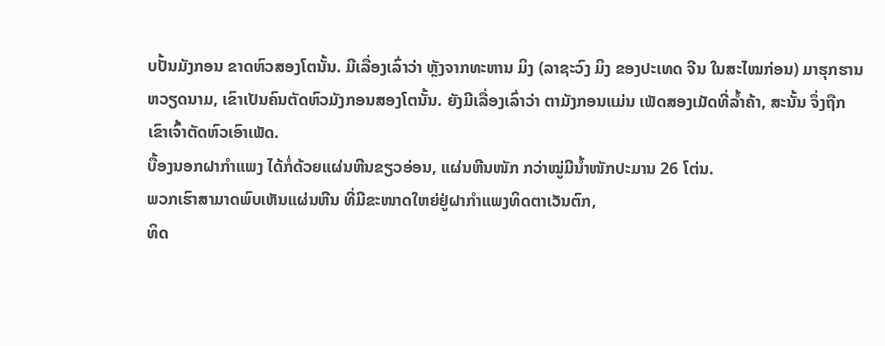ບປັ້ນມັງກອນ ຂາດຫົວສອງໂຕນັ້ນ. ມີເລື່ອງເລົ່າວ່າ ຫຼັງຈາກທະຫານ ມິງ (ລາຊະວົງ ມິງ ຂອງປະເທດ ຈີນ ໃນສະໄໝກ່ອນ) ມາຮຸກຮານ ຫວຽດນາມ, ເຂົາເປັນຄົນຕັດຫົວມັງກອນສອງໂຕນັ້ນ. ຍັງມີເລື່ອງເລົ່າວ່າ ຕາມັງກອນແມ່ນ ເພັດສອງເມັດທີ່ລ້ຳຄ້າ, ສະນັ້ນ ຈຶ່ງຖືກເຂົາເຈົ້າຕັດຫົວເອົາເພັດ.
ບື້ອງນອກຝາກຳແພງ ໄດ້ກໍ່ດ້ວຍແຜ່ນຫີນຂຽວອ່ອນ, ແຜ່ນຫີນໜັກ ກວ່າໝູ່ມີນ້ຳໜັກປະມານ 26 ໂຕ່ນ.
ພວກເຮົາສາມາດພົບເຫັນແຜ່ນຫີນ ທີ່ມີຂະໜາດໃຫຍ່ຢູ່ຝາກຳແພງທິດຕາເວັນຕົກ,
ທິດ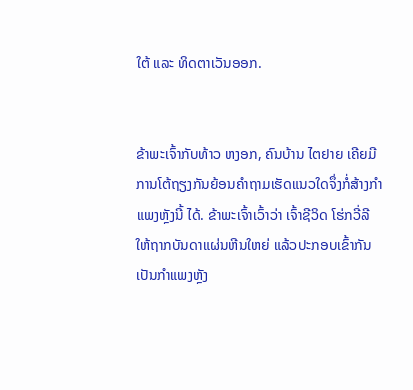ໃຕ້ ແລະ ທິດຕາເວັນອອກ.


ຂ້າພະເຈົ້າກັບທ້າວ ຫງອກ, ຄົນບ້ານ ໄຕຢາຍ ເຄີຍມີການໂຕ້ຖຽງກັນຍ້ອນຄຳຖາມເຮັດແນວໃດຈຶ່ງກໍ່ສ້າງກຳແພງຫຼັງນີ້ ໄດ້. ຂ້າພະເຈົ້າເວົ້າວ່າ ເຈົ້າຊີວິດ ໂຮ່ກວີ່ລີ ໃຫ້ຖາກບັນດາແຜ່ນຫີນໃຫຍ່ ແລ້ວປະກອບເຂົ້າກັນ ເປັນກຳແພງຫຼັງ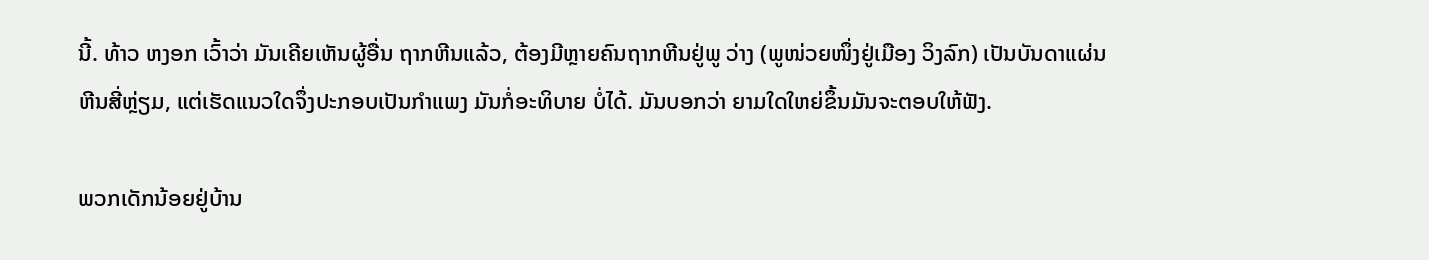ນີ້. ທ້າວ ຫງອກ ເວົ້າວ່າ ມັນເຄີຍເຫັນຜູ້ອື່ນ ຖາກຫີນແລ້ວ, ຕ້ອງມີຫຼາຍຄົນຖາກຫີນຢູ່ພູ ວ່າງ (ພູໜ່ວຍໜຶ່ງຢູ່ເມືອງ ວິງລົກ) ເປັນບັນດາແຜ່ນຫີນສີ່ຫຼ່ຽມ, ແຕ່ເຮັດແນວໃດຈຶ່ງປະກອບເປັນກຳແພງ ມັນກໍ່ອະທິບາຍ ບໍ່ໄດ້. ມັນບອກວ່າ ຍາມໃດໃຫຍ່ຂຶ້ນມັນຈະຕອບໃຫ້ຟັງ.

ພວກເດັກນ້ອຍຢູ່ບ້ານ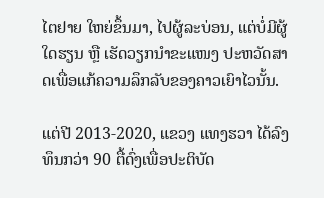ໄຕຢາຍ ໃຫຍ່ຂຶ້ນມາ, ໄປຜູ້ລະບ່ອນ, ແຕ່ບໍ່ມີຜູ້ໃດຮຽນ ຫຼື ເຮັດວຽກນຳຂະແໜງ ປະຫວັດສາດເພື່ອແກ້ຄວາມລຶກລັບຂອງຄາວເຍົາໄວນັ້ນ.

ແຕ່ປີ 2013-2020, ແຂວງ ແທງຮວາ ໄດ້ລົງທຶນກວ່າ 90 ຕື້ດົ່ງເພື່ອປະຕິບັດ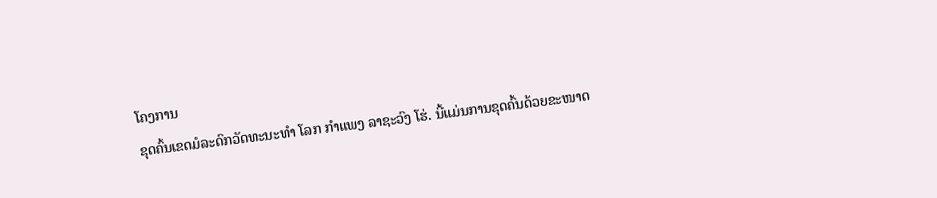ໂຄງການ
ຂຸດຄົ້ນເຂດມໍລະດົກວັດທະນະທຳ ໂລກ ກຳແພງ ລາຊະວົງ ໂຮ່. ນີ້ແມ່ນການຂຸດຄົ້ນດ້ວຍຂະໜາດ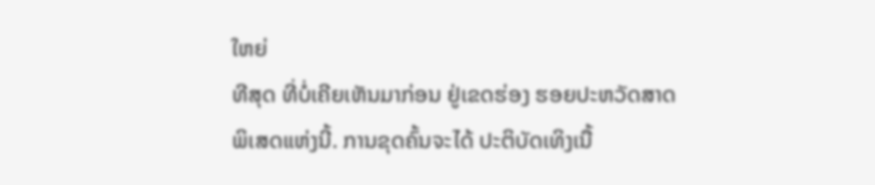ໃຫຍ່
ທີສຸດ ທີ່ບໍ່ເຄີຍເຫັນມາກ່ອນ ຢູ່ເຂດຮ່ອງ ຮອຍປະຫວັດສາດ
ພິເສດແຫ່ງນີ້. ການຂຸດຄົ້ນຈະໄດ້ ປະຕິບັດເທິງເນື້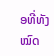ອທີ່ທັງໝົດ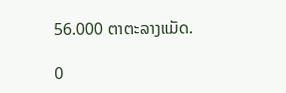56.000 ຕາຕະລາງແມັດ.

0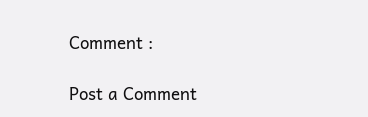Comment :

Post a Comment